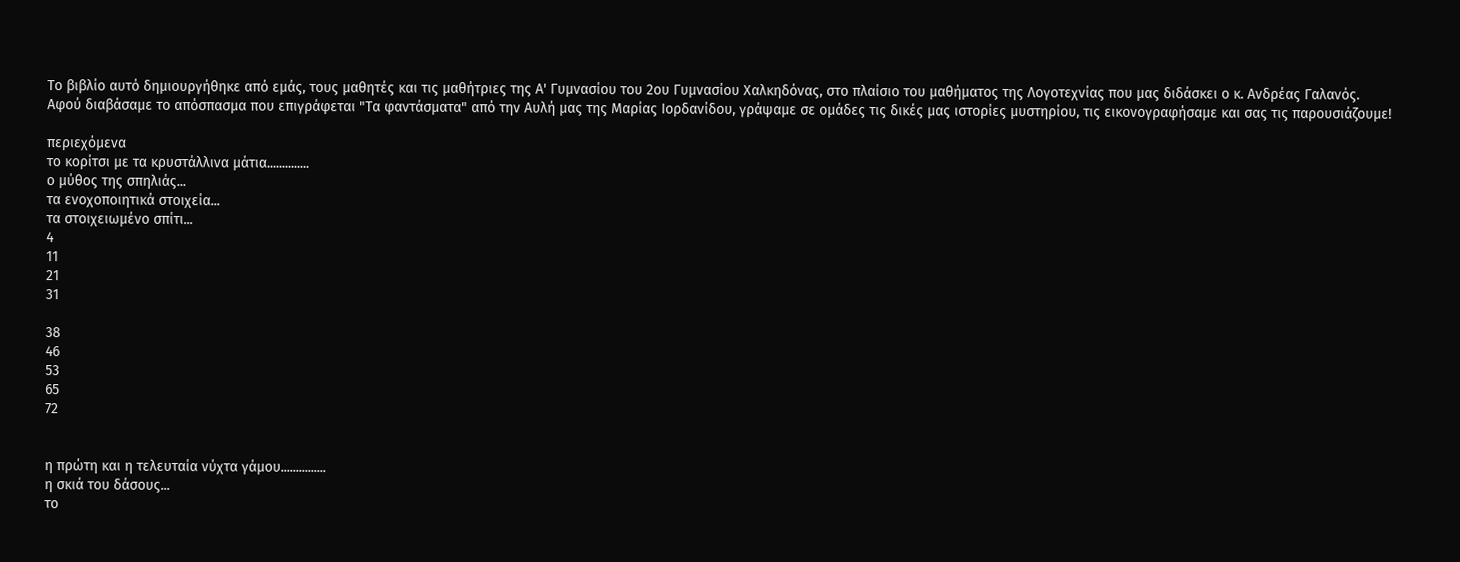Το βιβλίο αυτό δημιουργήθηκε από εμάς, τους μαθητές και τις μαθήτριες της Α' Γυμνασίου του 2ου Γυμνασίου Χαλκηδόνας, στο πλαίσιο του μαθήματος της Λογοτεχνίας που μας διδάσκει ο κ. Ανδρέας Γαλανός.
Αφού διαβάσαμε το απόσπασμα που επιγράφεται "Τα φαντάσματα" από την Αυλή μας της Μαρίας Ιορδανίδου, γράψαμε σε ομάδες τις δικές μας ιστορίες μυστηρίου, τις εικονογραφήσαμε και σας τις παρουσιάζουμε!

περιεχόμενα
το κορίτσι με τα κρυστάλλινα μάτια..............
ο μύθος της σπηλιάς...
τα ενοχοποιητικά στοιχεία...
τα στοιχειωμένο σπίτι...
4
11
21
31

38
46
53
65
72


η πρώτη και η τελευταία νύχτα γάμου...............
η σκιά του δάσους...
το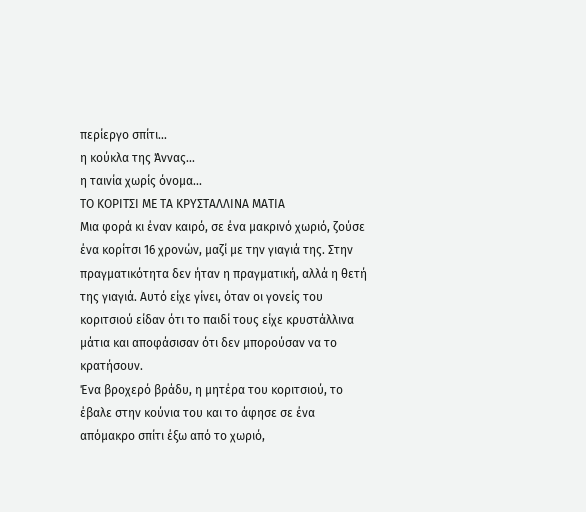περίεργο σπίτι...
η κούκλα της Άννας...
η ταινία χωρίς όνομα...
ΤΟ ΚΟΡΙΤΣΙ ΜΕ ΤΑ ΚΡΥΣΤΑΛΛΙΝΑ ΜΑΤΙΑ
Μια φορά κι έναν καιρό, σε ένα μακρινό χωριό, ζούσε ένα κορίτσι 16 χρονών, μαζί με την γιαγιά της. Στην πραγματικότητα δεν ήταν η πραγματική, αλλά η θετή της γιαγιά. Αυτό είχε γίνει, όταν οι γονείς του κοριτσιού είδαν ότι το παιδί τους είχε κρυστάλλινα μάτια και αποφάσισαν ότι δεν μπορούσαν να το κρατήσουν.
Ένα βροχερό βράδυ, η μητέρα του κοριτσιού, το έβαλε στην κούνια του και το άφησε σε ένα απόμακρο σπίτι έξω από το χωριό,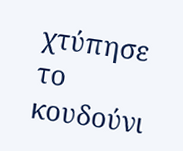χτύπησε το κουδούνι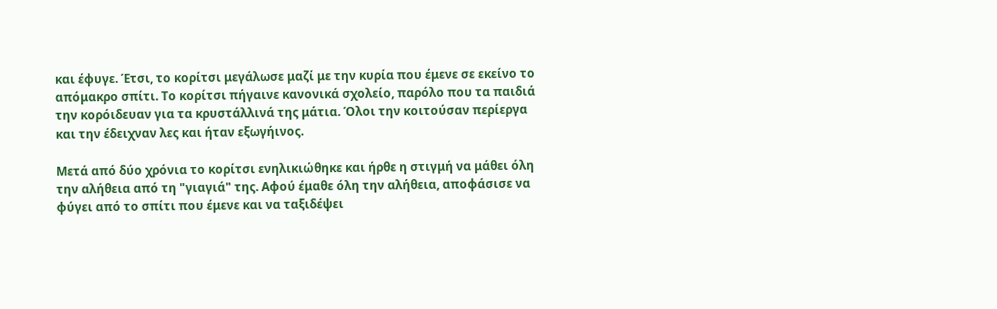και έφυγε. Έτσι, το κορίτσι μεγάλωσε μαζί με την κυρία που έμενε σε εκείνο το απόμακρο σπίτι. Το κορίτσι πήγαινε κανονικά σχολείο, παρόλο που τα παιδιά την κορόιδευαν για τα κρυστάλλινά της μάτια. Όλοι την κοιτούσαν περίεργα και την έδειχναν λες και ήταν εξωγήινος.

Μετά από δύο χρόνια το κορίτσι ενηλικιώθηκε και ήρθε η στιγμή να μάθει όλη την αλήθεια από τη "γιαγιά" της. Αφού έμαθε όλη την αλήθεια, αποφάσισε να φύγει από το σπίτι που έμενε και να ταξιδέψει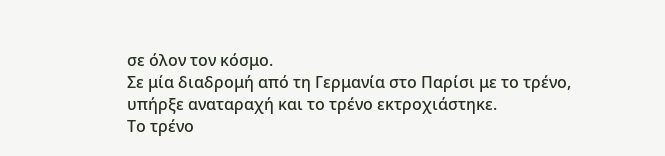σε όλον τον κόσμο.
Σε μία διαδρομή από τη Γερμανία στο Παρίσι με το τρένο, υπήρξε αναταραχή και το τρένο εκτροχιάστηκε.
Το τρένο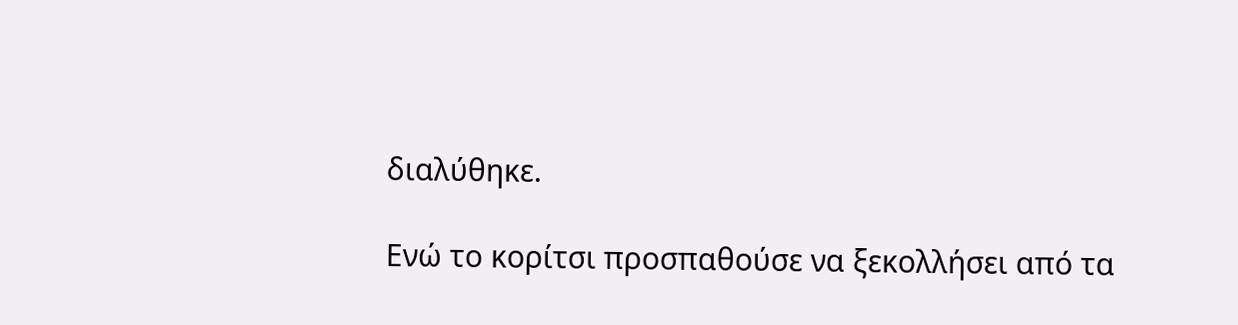διαλύθηκε.

Ενώ το κορίτσι προσπαθούσε να ξεκολλήσει από τα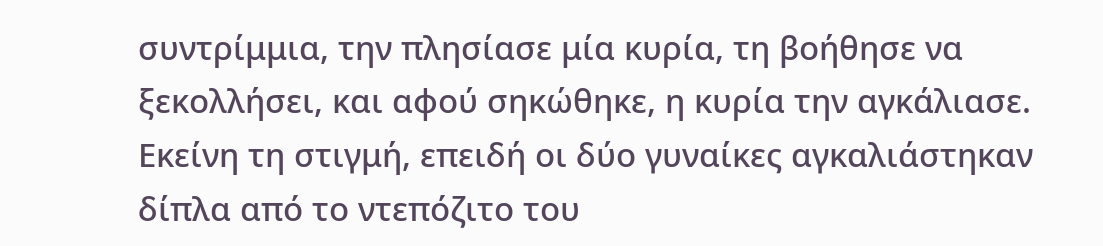συντρίμμια, την πλησίασε μία κυρία, τη βοήθησε να ξεκολλήσει, και αφού σηκώθηκε, η κυρία την αγκάλιασε. Εκείνη τη στιγμή, επειδή οι δύο γυναίκες αγκαλιάστηκαν δίπλα από το ντεπόζιτο του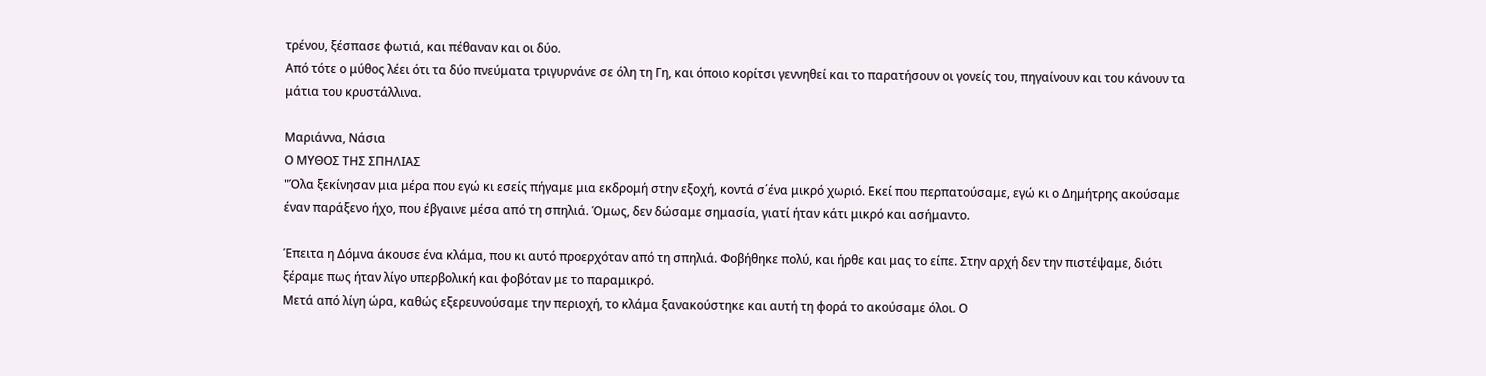τρένου, ξέσπασε φωτιά, και πέθαναν και οι δύο.
Από τότε ο μύθος λέει ότι τα δύο πνεύματα τριγυρνάνε σε όλη τη Γη, και όποιο κορίτσι γεννηθεί και το παρατήσουν οι γονείς του, πηγαίνουν και του κάνουν τα μάτια του κρυστάλλινα.

Μαριάννα, Νάσια
Ο ΜΥΘΟΣ ΤΗΣ ΣΠΗΛΙΑΣ
"Όλα ξεκίνησαν μια μέρα που εγώ κι εσείς πήγαμε μια εκδρομή στην εξοχή, κοντά σ΄ένα μικρό χωριό. Εκεί που περπατούσαμε, εγώ κι ο Δημήτρης ακούσαμε έναν παράξενο ήχο, που έβγαινε μέσα από τη σπηλιά. Όμως, δεν δώσαμε σημασία, γιατί ήταν κάτι μικρό και ασήμαντο.

Έπειτα η Δόμνα άκουσε ένα κλάμα, που κι αυτό προερχόταν από τη σπηλιά. Φοβήθηκε πολύ, και ήρθε και μας το είπε. Στην αρχή δεν την πιστέψαμε, διότι ξέραμε πως ήταν λίγο υπερβολική και φοβόταν με το παραμικρό.
Μετά από λίγη ώρα, καθώς εξερευνούσαμε την περιοχή, το κλάμα ξανακούστηκε και αυτή τη φορά το ακούσαμε όλοι. Ο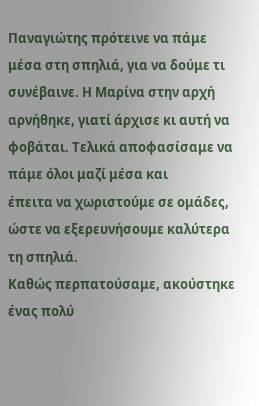Παναγιώτης πρότεινε να πάμε μέσα στη σπηλιά, για να δούμε τι συνέβαινε. Η Μαρίνα στην αρχή αρνήθηκε, γιατί άρχισε κι αυτή να φοβάται. Τελικά αποφασίσαμε να πάμε όλοι μαζί μέσα και
έπειτα να χωριστούμε σε ομάδες, ώστε να εξερευνήσουμε καλύτερα τη σπηλιά.
Καθώς περπατούσαμε, ακούστηκε ένας πολύ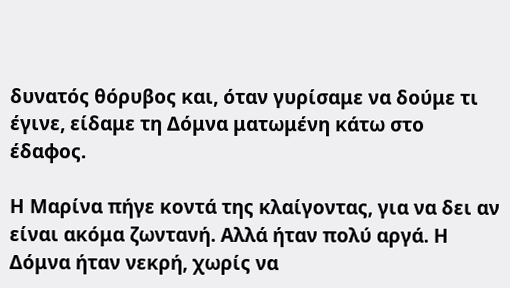δυνατός θόρυβος και, όταν γυρίσαμε να δούμε τι έγινε, είδαμε τη Δόμνα ματωμένη κάτω στο έδαφος.

Η Μαρίνα πήγε κοντά της κλαίγοντας, για να δει αν είναι ακόμα ζωντανή. Αλλά ήταν πολύ αργά. Η Δόμνα ήταν νεκρή, χωρίς να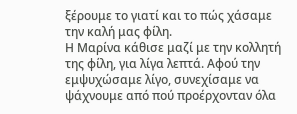ξέρουμε το γιατί και το πώς χάσαμε την καλή μας φίλη.
Η Μαρίνα κάθισε μαζί με την κολλητή της φίλη, για λίγα λεπτά. Αφού την εμψυχώσαμε λίγο, συνεχίσαμε να ψάχνουμε από πού προέρχονταν όλα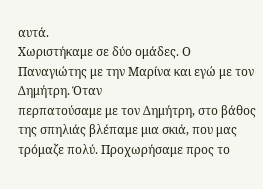αυτά.
Χωριστήκαμε σε δύο ομάδες. Ο Παναγιώτης με την Μαρίνα και εγώ με τον Δημήτρη. Όταν
περπατούσαμε με τον Δημήτρη, στο βάθος της σπηλιάς βλέπαμε μια σκιά, που μας τρόμαζε πολύ. Προχωρήσαμε προς το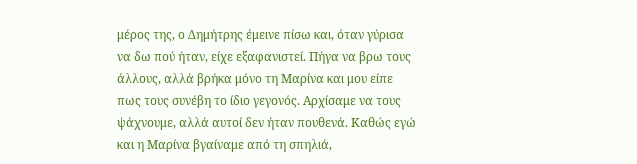μέρος της, ο Δημήτρης έμεινε πίσω και, όταν γύρισα να δω πού ήταν, είχε εξαφανιστεί. Πήγα να βρω τους άλλους, αλλά βρήκα μόνο τη Μαρίνα και μου είπε πως τους συνέβη το ίδιο γεγονός. Αρχίσαμε να τους ψάχνουμε, αλλά αυτοί δεν ήταν πουθενά. Καθώς εγώ και η Μαρίνα βγαίναμε από τη σπηλιά,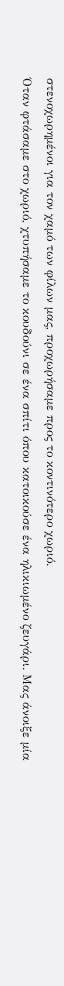στενοχωρημένοι για τον χαμό των φίλων μας, προχωρήσαμε προς το κοντινότερο χωριό.
Όταν φτάσαμε στο χωριό, χτυπήσαμε το κουδούνι σε ένα σπίτι όπου κατοικούσε ένα ηλικιωμένο ζευγάρι. Μας άνοιξε μία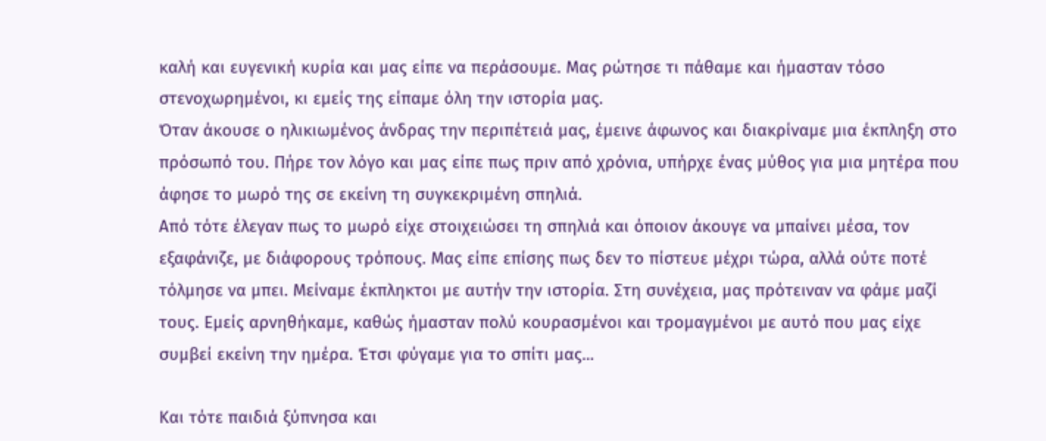καλή και ευγενική κυρία και μας είπε να περάσουμε. Μας ρώτησε τι πάθαμε και ήμασταν τόσο στενοχωρημένοι, κι εμείς της είπαμε όλη την ιστορία μας.
Όταν άκουσε ο ηλικιωμένος άνδρας την περιπέτειά μας, έμεινε άφωνος και διακρίναμε μια έκπληξη στο πρόσωπό του. Πήρε τον λόγο και μας είπε πως πριν από χρόνια, υπήρχε ένας μύθος για μια μητέρα που άφησε το μωρό της σε εκείνη τη συγκεκριμένη σπηλιά.
Από τότε έλεγαν πως το μωρό είχε στοιχειώσει τη σπηλιά και όποιον άκουγε να μπαίνει μέσα, τον εξαφάνιζε, με διάφορους τρόπους. Μας είπε επίσης πως δεν το πίστευε μέχρι τώρα, αλλά ούτε ποτέ τόλμησε να μπει. Μείναμε έκπληκτοι με αυτήν την ιστορία. Στη συνέχεια, μας πρότειναν να φάμε μαζί τους. Εμείς αρνηθήκαμε, καθώς ήμασταν πολύ κουρασμένοι και τρομαγμένοι με αυτό που μας είχε συμβεί εκείνη την ημέρα. Έτσι φύγαμε για το σπίτι μας...

Και τότε παιδιά ξύπνησα και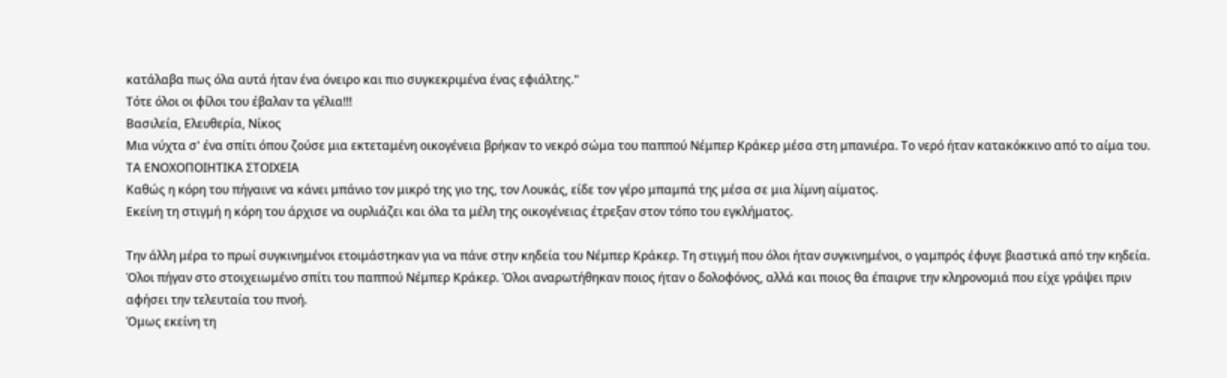κατάλαβα πως όλα αυτά ήταν ένα όνειρο και πιο συγκεκριμένα ένας εφιάλτης."
Τότε όλοι οι φίλοι του έβαλαν τα γέλια!!!
Βασιλεία, Ελευθερία, Νίκος
Μια νύχτα σ' ένα σπίτι όπου ζούσε μια εκτεταμένη οικογένεια βρήκαν το νεκρό σώμα του παππού Νέμπερ Κράκερ μέσα στη μπανιέρα. Το νερό ήταν κατακόκκινο από το αίμα του.
ΤΑ ΕΝΟΧΟΠΟΙΗΤΙΚΑ ΣΤΟΙΧΕΙΑ
Καθώς η κόρη του πήγαινε να κάνει μπάνιο τον μικρό της γιο της, τον Λουκάς, είδε τον γέρο μπαμπά της μέσα σε μια λίμνη αίματος.
Εκείνη τη στιγμή η κόρη του άρχισε να ουρλιάζει και όλα τα μέλη της οικογένειας έτρεξαν στον τόπο του εγκλήματος.

Την άλλη μέρα το πρωί συγκινημένοι ετοιμάστηκαν για να πάνε στην κηδεία του Νέμπερ Κράκερ. Τη στιγμή που όλοι ήταν συγκινημένοι, ο γαμπρός έφυγε βιαστικά από την κηδεία. Όλοι πήγαν στο στοιχειωμένο σπίτι του παππού Νέμπερ Κράκερ. Όλοι αναρωτήθηκαν ποιος ήταν ο δολοφόνος, αλλά και ποιος θα έπαιρνε την κληρονομιά που είχε γράψει πριν αφήσει την τελευταία του πνοή.
Όμως εκείνη τη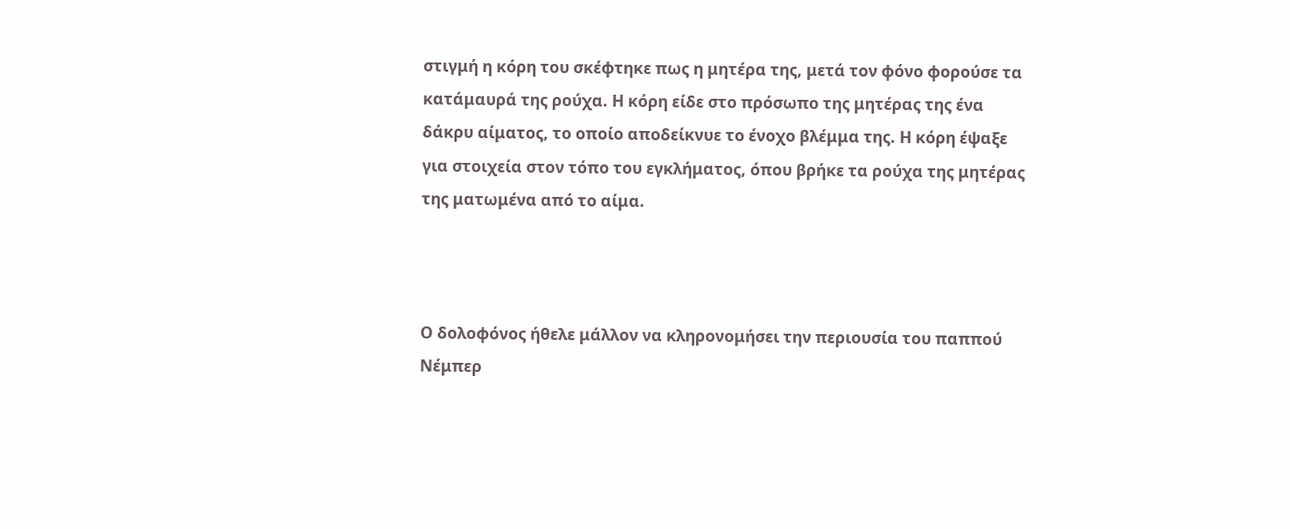στιγμή η κόρη του σκέφτηκε πως η μητέρα της, μετά τον φόνο φορούσε τα κατάμαυρά της ρούχα. Η κόρη είδε στο πρόσωπο της μητέρας της ένα δάκρυ αίματος, το οποίο αποδείκνυε το ένοχο βλέμμα της. Η κόρη έψαξε για στοιχεία στον τόπο του εγκλήματος, όπου βρήκε τα ρούχα της μητέρας της ματωμένα από το αίμα.



Ο δολοφόνος ήθελε μάλλον να κληρονομήσει την περιουσία του παππού Νέμπερ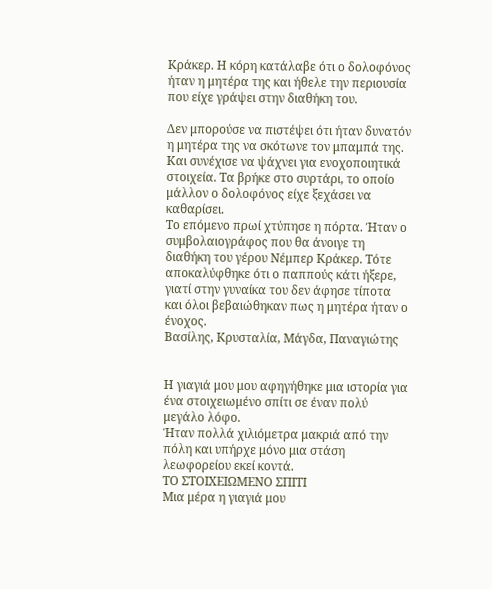Κράκερ. Η κόρη κατάλαβε ότι ο δολοφόνος ήταν η μητέρα της και ήθελε την περιουσία που είχε γράψει στην διαθήκη του.

Δεν μπορούσε να πιστέψει ότι ήταν δυνατόν η μητέρα της να σκότωνε τον μπαμπά της.
Και συνέχισε να ψάχνει για ενοχοποιητικά στοιχεία. Τα βρήκε στο συρτάρι, το οποίο μάλλον ο δολοφόνος είχε ξεχάσει να καθαρίσει.
Το επόμενο πρωί χτύπησε η πόρτα. Ήταν ο συμβολαιογράφος που θα άνοιγε τη διαθήκη του γέρου Νέμπερ Κράκερ. Τότε αποκαλύφθηκε ότι ο παππούς κάτι ήξερε, γιατί στην γυναίκα του δεν άφησε τίποτα και όλοι βεβαιώθηκαν πως η μητέρα ήταν ο ένοχος.
Βασίλης, Κρυσταλία, Μάγδα, Παναγιώτης


Η γιαγιά μου μου αφηγήθηκε μια ιστορία για ένα στοιχειωμένο σπίτι σε έναν πολύ μεγάλο λόφο.
Ήταν πολλά χιλιόμετρα μακριά από την πόλη και υπήρχε μόνο μια στάση λεωφορείου εκεί κοντά.
ΤΟ ΣΤΟΙΧΕΙΩΜΕΝΟ ΣΠΙΤΙ
Μια μέρα η γιαγιά μου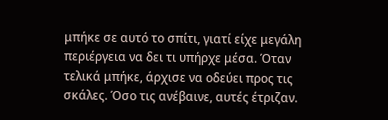μπήκε σε αυτό το σπίτι, γιατί είχε μεγάλη περιέργεια να δει τι υπήρχε μέσα. Όταν τελικά μπήκε, άρχισε να οδεύει προς τις σκάλες. Όσο τις ανέβαινε, αυτές έτριζαν.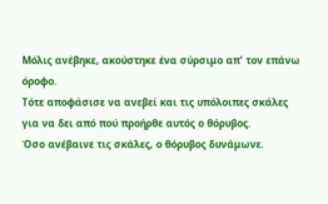Μόλις ανέβηκε, ακούστηκε ένα σύρσιμο απ' τον επάνω όροφο.
Τότε αποφάσισε να ανεβεί και τις υπόλοιπες σκάλες για να δει από πού προήρθε αυτός ο θόρυβος.
Όσο ανέβαινε τις σκάλες, ο θόρυβος δυνάμωνε.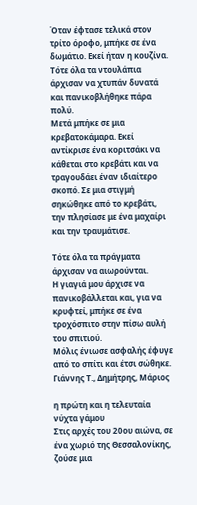Όταν έφτασε τελικά στον τρίτο όροφο, μπήκε σε ένα δωμάτιο. Εκεί ήταν η κουζίνα. Τότε όλα τα ντουλάπια άρχισαν να χτυπάν δυνατά και πανικοβλήθηκε πάρα πολύ.
Μετά μπήκε σε μια κρεβατοκάμαρα. Εκεί αντίκρισε ένα κοριτσάκι να κάθεται στο κρεβάτι και να τραγουδάει έναν ιδιαίτερο σκοπό. Σε μια στιγμή σηκώθηκε από το κρεβάτι, την πλησίασε με ένα μαχαίρι και την τραυμάτισε.

Τότε όλα τα πράγματα άρχισαν να αιωρούνται.
Η γιαγιά μου άρχισε να πανικοβάλλεται και, για να κρυφτεί, μπήκε σε ένα τροχόσπιτο στην πίσω αυλή του σπιτιού.
Μόλις ένιωσε ασφαλής έφυγε από το σπίτι και έτσι σώθηκε.
Γιάννης Τ., Δημήτρης, Μάριος

η πρώτη και η τελευταία νύχτα γάμου
Στις αρχές του 20ου αιώνα, σε ένα χωριό της Θεσσαλονίκης, ζούσε μια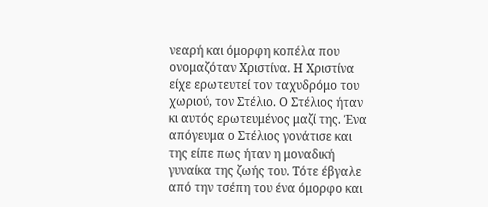νεαρή και όμορφη κοπέλα που ονομαζόταν Χριστίνα. Η Χριστίνα είχε ερωτευτεί τον ταχυδρόμο του χωριού, τον Στέλιο. Ο Στέλιος ήταν κι αυτός ερωτευμένος μαζί της. Ένα απόγευμα ο Στέλιος γονάτισε και της είπε πως ήταν η μοναδική γυναίκα της ζωής του. Τότε έβγαλε από την τσέπη του ένα όμορφο και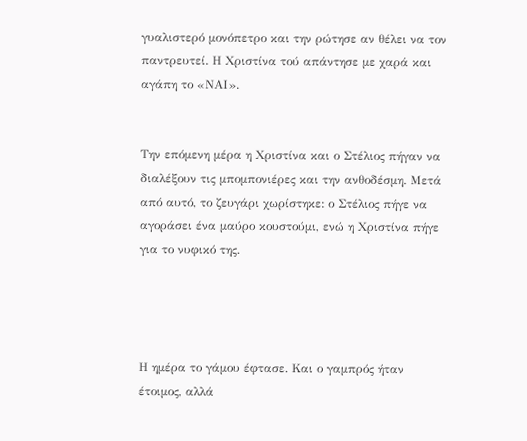γυαλιστερό μονόπετρο και την ρώτησε αν θέλει να τον παντρευτεί. Η Χριστίνα τού απάντησε με χαρά και αγάπη το «ΝΑΙ».


Την επόμενη μέρα η Χριστίνα και ο Στέλιος πήγαν να διαλέξουν τις μπομπονιέρες και την ανθοδέσμη. Μετά από αυτό, το ζευγάρι χωρίστηκε: ο Στέλιος πήγε να αγοράσει ένα μαύρο κουστούμι, ενώ η Χριστίνα πήγε για το νυφικό της.




Η ημέρα το γάμου έφτασε. Και ο γαμπρός ήταν έτοιμος, αλλά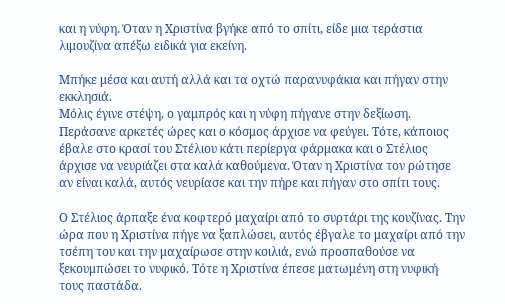και η νύφη. Όταν η Χριστίνα βγήκε από το σπίτι, είδε μια τεράστια λιμουζίνα απέξω ειδικά για εκείνη.

Μπήκε μέσα και αυτή αλλά και τα οχτώ παρανυφάκια και πήγαν στην εκκλησιά.
Μόλις έγινε στέψη, ο γαμπρός και η νύφη πήγανε στην δεξίωση. Περάσανε αρκετές ώρες και ο κόσμος άρχισε να φεύγει. Τότε, κάποιος έβαλε στο κρασί του Στέλιου κάτι περίεργα φάρμακα και ο Στέλιος άρχισε να νευριάζει στα καλά καθούμενα. Όταν η Χριστίνα τον ρώτησε αν είναι καλά, αυτός νευρίασε και την πήρε και πήγαν στο σπίτι τους.

Ο Στέλιος άρπαξε ένα κοφτερό μαχαίρι από το συρτάρι της κουζίνας. Την ώρα που η Χριστίνα πήγε να ξαπλώσει, αυτός έβγαλε το μαχαίρι από την τσέπη του και την μαχαίρωσε στην κοιλιά, ενώ προσπαθούσε να ξεκουμπώσει το νυφικό. Τότε η Χριστίνα έπεσε ματωμένη στη νυφική τους παστάδα.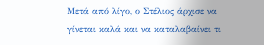Μετά από λίγο, ο Στέλιος άρχισε να γίνεται καλά και να καταλαβαίνει τι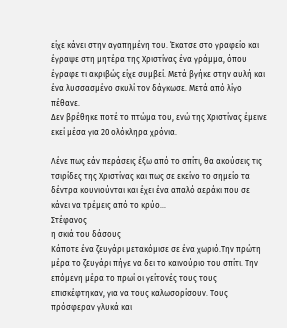είχε κάνει στην αγαπημένη του. Έκατσε στο γραφείο και έγραψε στη μητέρα της Χριστίνας ένα γράμμα, όπου έγραφε τι ακριβώς είχε συμβεί. Μετά βγήκε στην αυλή και ένα λυσσασμένο σκυλί τον δάγκωσε. Μετά από λίγο πέθανε.
Δεν βρέθηκε ποτέ το πτώμα του, ενώ της Χριστίνας έμεινε εκεί μέσα για 20 ολόκληρα χρόνια.

Λένε πως εάν περάσεις έξω από το σπίτι, θα ακούσεις τις τσιρίδες της Χριστίνας και πως σε εκείνο το σημείο τα δέντρα κουνιούνται και έχει ένα απαλό αεράκι που σε κάνει να τρέμεις από το κρύο...
Στέφανος
η σκιά του δάσους
Κάποτε ένα ζευγάρι μετακόμισε σε ένα χωριό.Την πρώτη μέρα το ζευγάρι πήγε να δει το καινούριο του σπίτι. Την επόμενη μέρα το πρωί οι γείτονές τους τους επισκέφτηκαν, για να τους καλωσορίσουν. Τους πρόσφεραν γλυκά και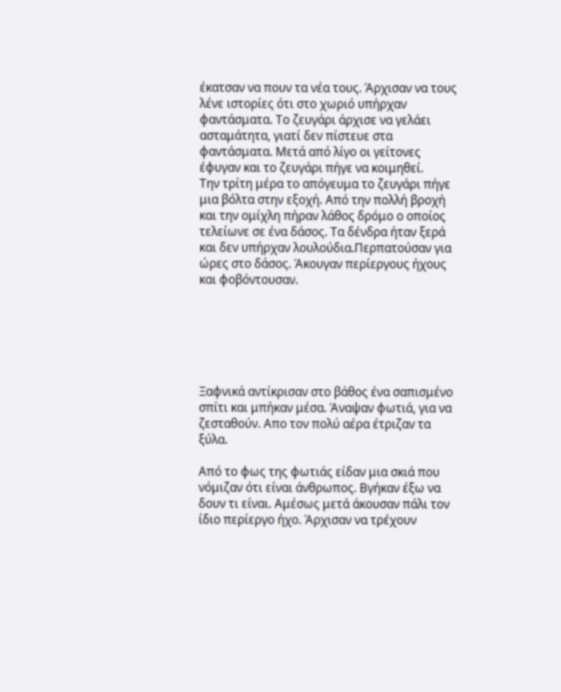έκατσαν να πουν τα νέα τους. Άρχισαν να τους λένε ιστορίες ότι στο χωριό υπήρχαν φαντάσματα. Το ζευγάρι άρχισε να γελάει ασταμάτητα, γιατί δεν πίστευε στα φαντάσματα. Μετά από λίγο οι γείτονες έφυγαν και το ζευγάρι πήγε να κοιμηθεί.
Την τρίτη μέρα το απόγευμα το ζευγάρι πήγε μια βόλτα στην εξοχή. Από την πολλή βροχή και την ομίχλη πήραν λάθος δρόμο ο οποίος τελείωνε σε ένα δάσος. Τα δένδρα ήταν ξερά και δεν υπήρχαν λουλούδια.Περπατούσαν για ώρες στο δάσος. Άκουγαν περίεργους ήχους και φοβόντουσαν.






Ξαφνικά αντίκρισαν στο βάθος ένα σαπισμένο σπίτι και μπήκαν μέσα. Άναψαν φωτιά, για να ζεσταθούν. Απο τον πολύ αέρα έτριζαν τα ξύλα.

Aπό το φως της φωτιάς είδαν μια σκιά που νόμιζαν ότι είναι άνθρωπος. Βγήκαν έξω να δουν τι είναι. Αμέσως μετά άκουσαν πάλι τον ίδιο περίεργο ήχο. Άρχισαν να τρέχουν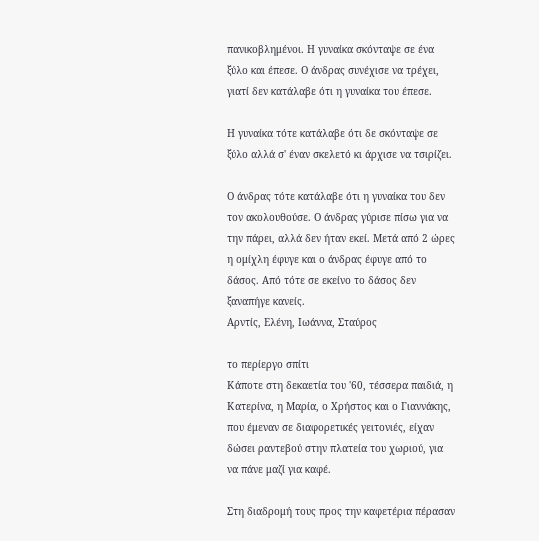πανικοβλημένοι. Η γυναίκα σκόνταψε σε ένα ξύλο και έπεσε. Ο άνδρας συνέχισε να τρέχει, γιατί δεν κατάλαβε ότι η γυναίκα του έπεσε.

Η γυναίκα τότε κατάλαβε ότι δε σκόνταψε σε ξύλο αλλά σ' έναν σκελετό κι άρχισε να τσιρίζει.

Ο άνδρας τότε κατάλαβε ότι η γυναίκα του δεν τον ακολουθούσε. Ο άνδρας γύρισε πίσω για να την πάρει, αλλά δεν ήταν εκεί. Μετά από 2 ώρες η ομίχλη έφυγε και ο άνδρας έφυγε από το δάσος. Από τότε σε εκείνο το δάσος δεν ξαναπήγε κανείς.
Αρντίς, Ελένη, Ιωάννα, Σταύρος

το περίεργο σπίτι
Κάποτε στη δεκαετία του '60, τέσσερα παιδιά, η Κατερίνα, η Μαρία, ο Χρήστος και ο Γιαννάκης, που έμεναν σε διαφορετικές γειτονιές, είχαν δώσει ραντεβού στην πλατεία του χωριού, για να πάνε μαζί για καφέ.

Στη διαδρομή τους προς την καφετέρια πέρασαν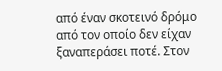από έναν σκοτεινό δρόμο από τον οποίο δεν είχαν ξαναπεράσει ποτέ. Στον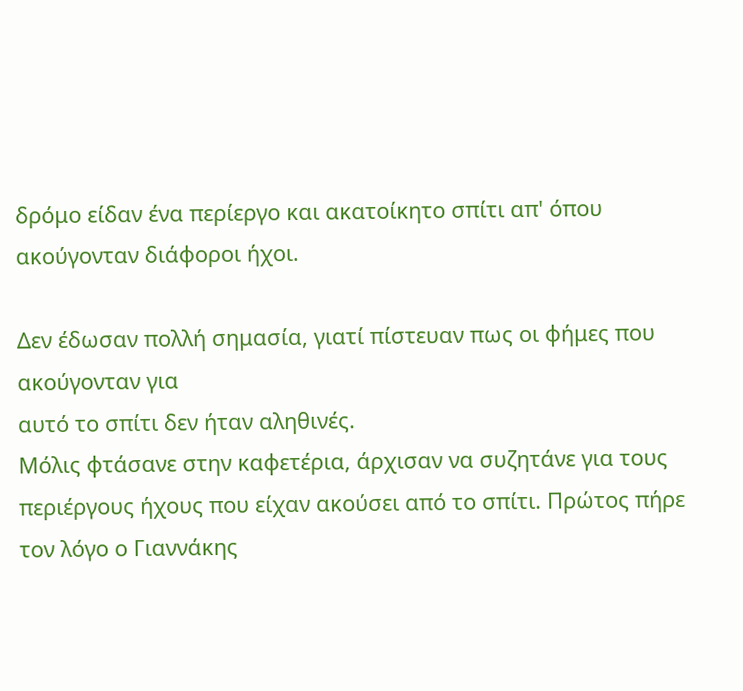δρόμο είδαν ένα περίεργο και ακατοίκητο σπίτι απ' όπου ακούγονταν διάφοροι ήχοι.

Δεν έδωσαν πολλή σημασία, γιατί πίστευαν πως οι φήμες που ακούγονταν για
αυτό το σπίτι δεν ήταν αληθινές.
Μόλις φτάσανε στην καφετέρια, άρχισαν να συζητάνε για τους περιέργους ήχους που είχαν ακούσει από το σπίτι. Πρώτος πήρε τον λόγο ο Γιαννάκης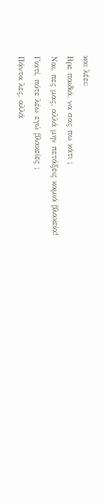και λέει:
Βρε παιδιά, να σας πω κάτι ;
Ναι, πες μας, αλλά μην πετάξεις καμιά βλακεία!
Γιατί, πότε λέω εγώ βλακείες ;
Πάντα λες, αλλά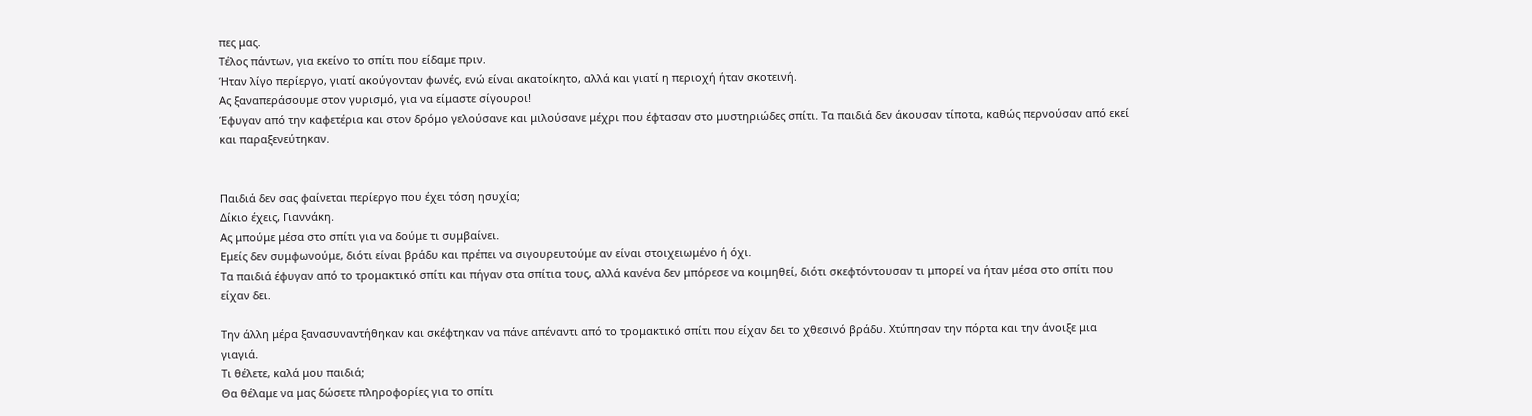πες μας.
Τέλος πάντων, για εκείνο το σπίτι που είδαμε πριν.
Ήταν λίγο περίεργο, γιατί ακούγονταν φωνές, ενώ είναι ακατοίκητο, αλλά και γιατί η περιοχή ήταν σκοτεινή.
Ας ξαναπεράσουμε στον γυρισμό, για να είμαστε σίγουροι!
Έφυγαν από την καφετέρια και στον δρόμο γελούσανε και μιλούσανε μέχρι που έφτασαν στο μυστηριώδες σπίτι. Τα παιδιά δεν άκουσαν τίποτα, καθώς περνούσαν από εκεί και παραξενεύτηκαν.


Παιδιά δεν σας φαίνεται περίεργο που έχει τόση ησυχία;
Δίκιο έχεις, Γιαννάκη.
Ας μπούμε μέσα στο σπίτι για να δούμε τι συμβαίνει.
Εμείς δεν συμφωνούμε, διότι είναι βράδυ και πρέπει να σιγουρευτούμε αν είναι στοιχειωμένο ή όχι.
Τα παιδιά έφυγαν από το τρομακτικό σπίτι και πήγαν στα σπίτια τους, αλλά κανένα δεν μπόρεσε να κοιμηθεί, διότι σκεφτόντουσαν τι μπορεί να ήταν μέσα στο σπίτι που είχαν δει.

Την άλλη μέρα ξανασυναντήθηκαν και σκέφτηκαν να πάνε απέναντι από το τρομακτικό σπίτι που είχαν δει το χθεσινό βράδυ. Χτύπησαν την πόρτα και την άνοιξε μια γιαγιά.
Τι θέλετε, καλά μου παιδιά;
Θα θέλαμε να μας δώσετε πληροφορίες για το σπίτι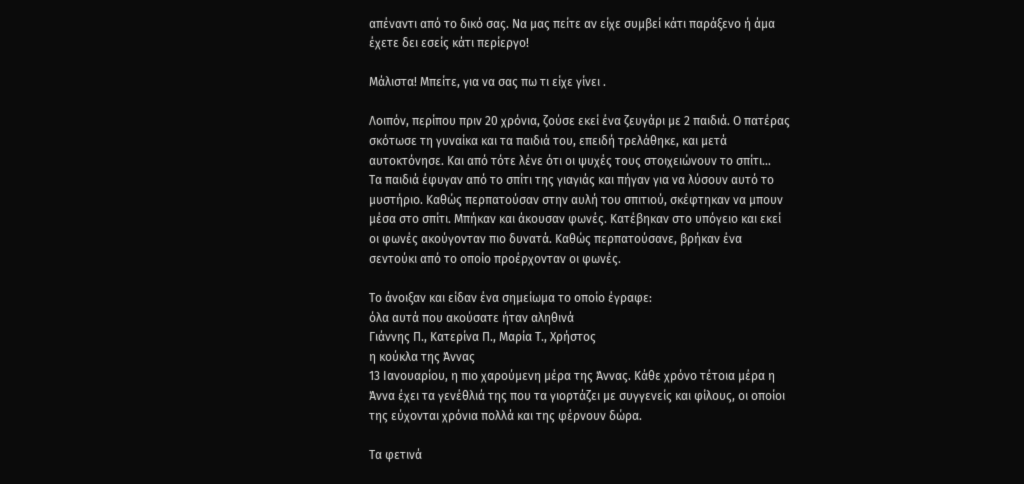απέναντι από το δικό σας. Να μας πείτε αν είχε συμβεί κάτι παράξενο ή άμα έχετε δει εσείς κάτι περίεργο!

Μάλιστα! Μπείτε, για να σας πω τι είχε γίνει .

Λοιπόν, περίπου πριν 20 χρόνια, ζούσε εκεί ένα ζευγάρι με 2 παιδιά. Ο πατέρας σκότωσε τη γυναίκα και τα παιδιά του, επειδή τρελάθηκε, και μετά αυτοκτόνησε. Και από τότε λένε ότι οι ψυχές τους στοιχειώνουν το σπίτι...
Τα παιδιά έφυγαν από το σπίτι της γιαγιάς και πήγαν για να λύσουν αυτό το μυστήριο. Καθώς περπατούσαν στην αυλή του σπιτιού, σκέφτηκαν να μπουν μέσα στο σπίτι. Μπήκαν και άκουσαν φωνές. Κατέβηκαν στο υπόγειο και εκεί οι φωνές ακούγονταν πιο δυνατά. Καθώς περπατούσανε, βρήκαν ένα σεντούκι από το οποίο προέρχονταν οι φωνές.

Το άνοιξαν και είδαν ένα σημείωμα το οποίο έγραφε:
όλα αυτά που ακούσατε ήταν αληθινά
Γιάννης Π., Κατερίνα Π., Μαρία Τ., Χρήστος
η κούκλα της Άννας
13 Ιανουαρίου, η πιο χαρούμενη μέρα της Άννας. Κάθε χρόνο τέτοια μέρα η Άννα έχει τα γενέθλιά της που τα γιορτάζει με συγγενείς και φίλους, οι οποίοι της εύχονται χρόνια πολλά και της φέρνουν δώρα.

Τα φετινά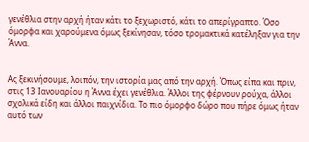γενέθλια στην αρχή ήταν κάτι το ξεχωριστό, κάτι το απερίγραπτο. Όσο όμορφα και χαρούμενα όμως ξεκίνησαν, τόσο τρομακτικά κατέληξαν για την Άννα.


Ας ξεκινήσουμε, λοιπόν, την ιστορία μας από την αρχή. Όπως είπα και πριν, στις 13 Ιανουαρίου η Άννα έχει γενέθλια. Άλλοι της φέρνουν ρούχα, άλλοι σχολικά είδη και άλλοι παιχνίδια. Το πιο όμορφο δώρο που πήρε όμως ήταν αυτό των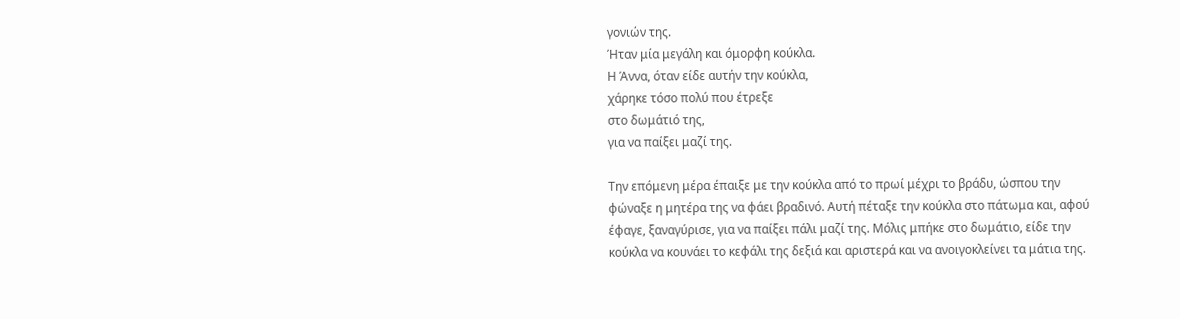γονιών της.
Ήταν μία μεγάλη και όμορφη κούκλα.
Η Άννα, όταν είδε αυτήν την κούκλα,
χάρηκε τόσο πολύ που έτρεξε
στο δωμάτιό της,
για να παίξει μαζί της.

Την επόμενη μέρα έπαιξε με την κούκλα από το πρωί μέχρι το βράδυ, ώσπου την φώναξε η μητέρα της να φάει βραδινό. Αυτή πέταξε την κούκλα στο πάτωμα και, αφού έφαγε, ξαναγύρισε, για να παίξει πάλι μαζί της. Μόλις μπήκε στο δωμάτιο, είδε την κούκλα να κουνάει το κεφάλι της δεξιά και αριστερά και να ανοιγοκλείνει τα μάτια της.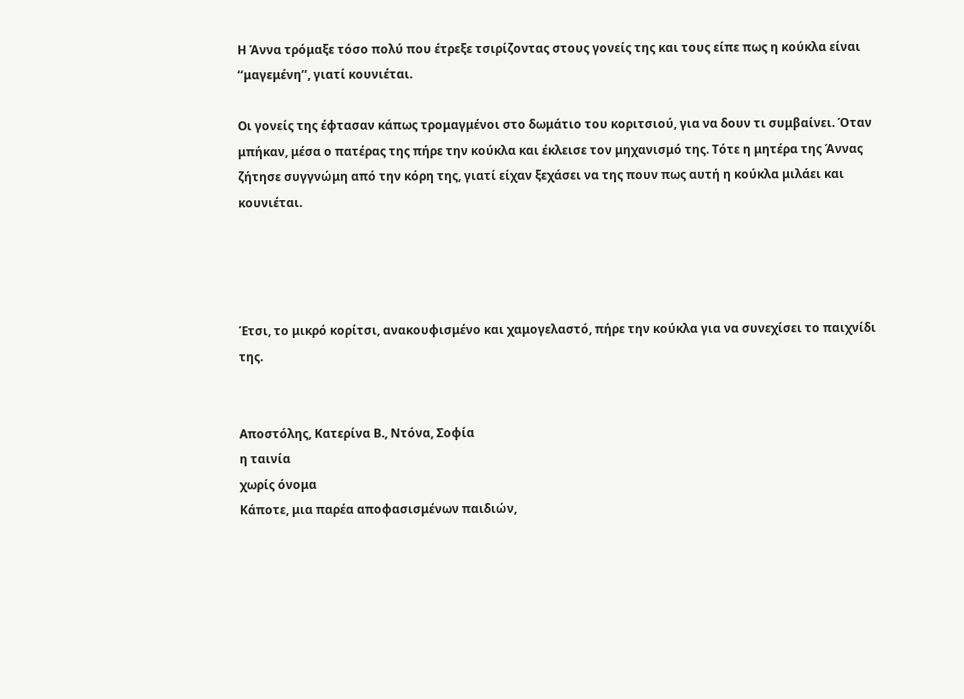Η Άννα τρόμαξε τόσο πολύ που έτρεξε τσιρίζοντας στους γονείς της και τους είπε πως η κούκλα είναι ‘‘μαγεμένη’’, γιατί κουνιέται.

Οι γονείς της έφτασαν κάπως τρομαγμένοι στο δωμάτιο του κοριτσιού, για να δουν τι συμβαίνει. Όταν μπήκαν, μέσα ο πατέρας της πήρε την κούκλα και έκλεισε τον μηχανισμό της. Τότε η μητέρα της Άννας ζήτησε συγγνώμη από την κόρη της, γιατί είχαν ξεχάσει να της πουν πως αυτή η κούκλα μιλάει και κουνιέται.




Έτσι, το μικρό κορίτσι, ανακουφισμένο και χαμογελαστό, πήρε την κούκλα για να συνεχίσει το παιχνίδι της.


Αποστόλης, Κατερίνα Β., Ντόνα, Σοφία
η ταινία
χωρίς όνομα
Κάποτε, μια παρέα αποφασισμένων παιδιών,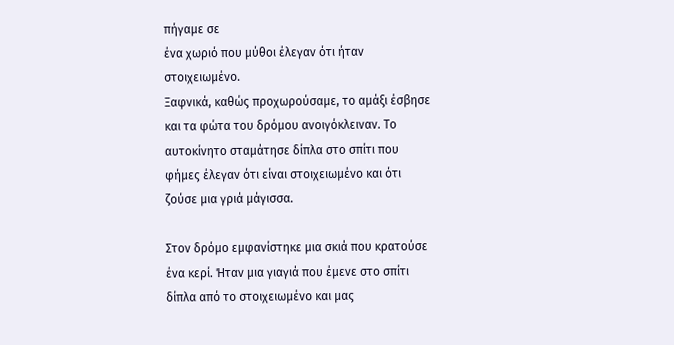πήγαμε σε
ένα χωριό που μύθοι έλεγαν ότι ήταν στοιχειωμένο.
Ξαφνικά, καθώς προχωρούσαμε, το αμάξι έσβησε και τα φώτα του δρόμου ανοιγόκλειναν. Το αυτοκίνητο σταμάτησε δίπλα στο σπίτι που φήμες έλεγαν ότι είναι στοιχειωμένο και ότι ζούσε μια γριά μάγισσα.

Στον δρόμο εμφανίστηκε μια σκιά που κρατούσε ένα κερί. Ήταν μια γιαγιά που έμενε στο σπίτι δίπλα από το στοιχειωμένο και μας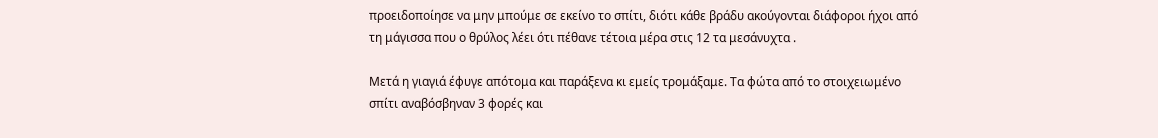προειδοποίησε να μην μπούμε σε εκείνο το σπίτι, διότι κάθε βράδυ ακούγονται διάφοροι ήχοι από τη μάγισσα που ο θρύλος λέει ότι πέθανε τέτοια μέρα στις 12 τα μεσάνυχτα .

Μετά η γιαγιά έφυγε απότομα και παράξενα κι εμείς τρομάξαμε. Τα φώτα από το στοιχειωμένο σπίτι αναβόσβηναν 3 φορές και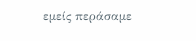εμείς περάσαμε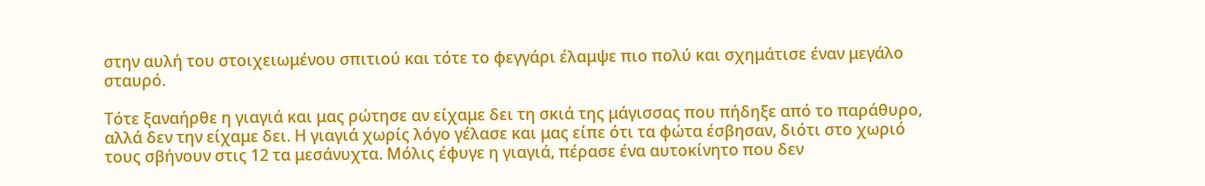στην αυλή του στοιχειωμένου σπιτιού και τότε το φεγγάρι έλαμψε πιο πολύ και σχημάτισε έναν μεγάλο σταυρό.

Τότε ξαναήρθε η γιαγιά και μας ρώτησε αν είχαμε δει τη σκιά της μάγισσας που πήδηξε από το παράθυρο, αλλά δεν την είχαμε δει. Η γιαγιά χωρίς λόγο γέλασε και μας είπε ότι τα φώτα έσβησαν, διότι στο χωριό τους σβήνουν στις 12 τα μεσάνυχτα. Μόλις έφυγε η γιαγιά, πέρασε ένα αυτοκίνητο που δεν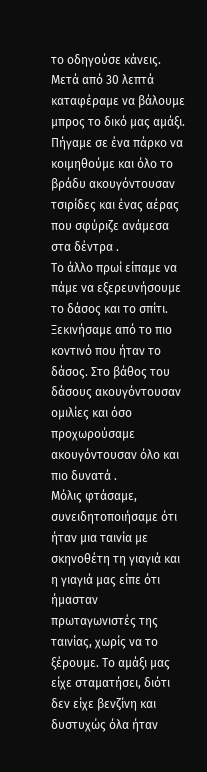το οδηγούσε κάνεις. Μετά από 30 λεπτά καταφέραμε να βάλουμε μπρος το δικό μας αμάξι. Πήγαμε σε ένα πάρκο να κοιμηθούμε και όλο το βράδυ ακουγόντουσαν τσιρίδες και ένας αέρας που σφύριζε ανάμεσα στα δέντρα .
Το άλλο πρωί είπαμε να πάμε να εξερευνήσουμε το δάσος και το σπίτι. Ξεκινήσαμε από το πιο κοντινό που ήταν το δάσος. Στο βάθος του δάσους ακουγόντουσαν ομιλίες και όσο προχωρούσαμε ακουγόντουσαν όλο και πιο δυνατά .
Μόλις φτάσαμε, συνειδητοποιήσαμε ότι ήταν μια ταινία με σκηνοθέτη τη γιαγιά και η γιαγιά μας είπε ότι ήμασταν πρωταγωνιστές της ταινίας, χωρίς να το ξέρουμε. Το αμάξι μας είχε σταματήσει, διότι δεν είχε βενζίνη και δυστυχώς όλα ήταν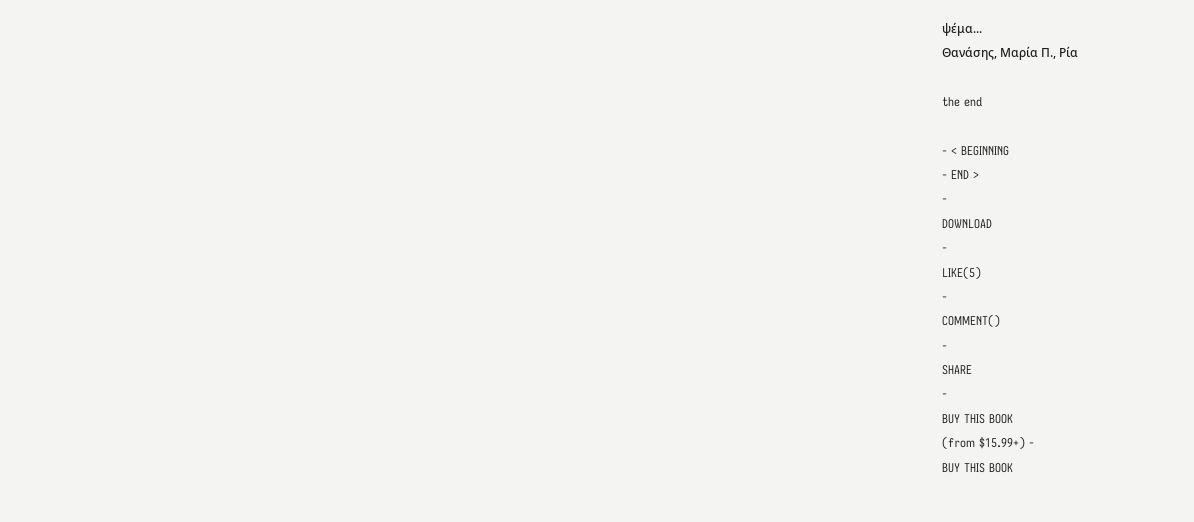ψέμα...
Θανάσης, Μαρία Π., Ρία

the end

- < BEGINNING
- END >
-
DOWNLOAD
-
LIKE(5)
-
COMMENT()
-
SHARE
-
BUY THIS BOOK
(from $15.99+) -
BUY THIS BOOK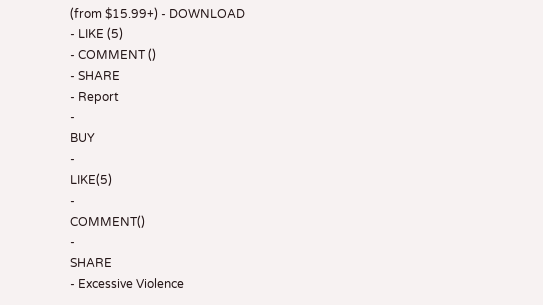(from $15.99+) - DOWNLOAD
- LIKE (5)
- COMMENT ()
- SHARE
- Report
-
BUY
-
LIKE(5)
-
COMMENT()
-
SHARE
- Excessive Violence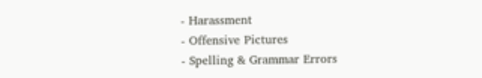- Harassment
- Offensive Pictures
- Spelling & Grammar Errors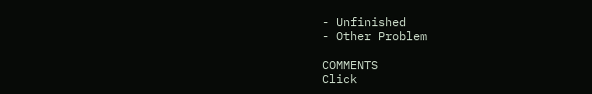- Unfinished
- Other Problem

COMMENTS
Click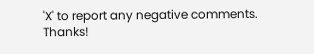'X' to report any negative comments. Thanks!